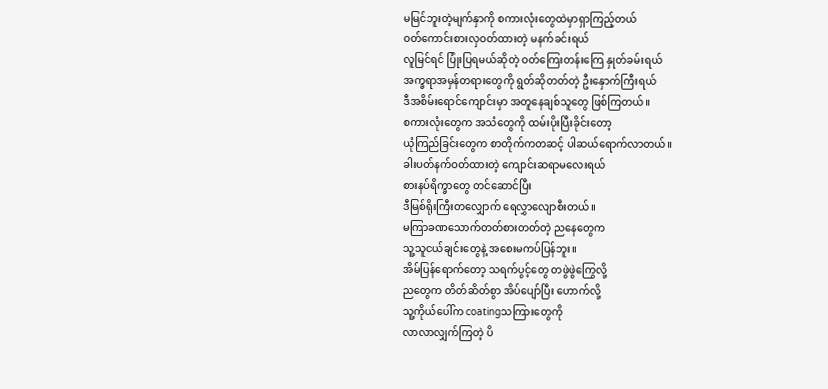မမြင်ဘူးတဲ့မျက်နှာကို စကားလုံးတွေထဲမှာရှာကြည့်တယ်
ဝတ်ကောင်းစားလှဝတ်ထားတဲ့ မနက်ခင်းရယ်
လူမြင်ရင် ပြုံးပြရမယ်ဆိုတဲ့ ဝတ်ကြေးတန်းကြေ နှုတ်ခမ်းရယ်
အက္ခရာအမှန်တရားတွေကို ရွတ်ဆိုတတ်တဲ့ ဦးနှောက်ကြီးရယ်
ဒီအစိမ်းရောင်ကျောင်းမှာ အတူနေချစ်သူတွေ ဖြစ်ကြတယ်။
စကားလုံးတွေက အသံတွေကို ထမ်းပိုးပြီးခိုင်းတော့
ယုံကြည်ခြင်းတွေက စာတိုက်ကတဆင့် ပါဆယ်ရောက်လာတယ်။
ခါးပတ်နက်ဝတ်ထားတဲ့ ကျောင်းဆရာမလေးရယ်
စားနပ်ရိက္ခာတွေ တင်ဆောင်ပြီး
ဒီမြစ်ရိုးကြီးတလျှောက် ရေလွှာလျောစီးတယ်။
မကြာခဏသောက်တတ်စားတတ်တဲ့ ညနေတွေက
သူ့သူငယ်ချင်းတွေနဲ့ အစေးမကပ်ပြန်ဘူး။
အိမ်ပြန်ရောက်တော့ သရက်ပွင့်တွေ တဖွဲဖွဲကြွေလို့
ညတွေက တိတ်ဆိတ်စွာ အိပ်ပျော်ပြီး ဟောက်လို့
သူ့ကိုယ်ပေါ်က coatingသကြားတွေကို
လာလာလျှက်ကြတဲ့ ပိ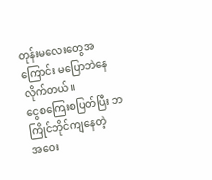တုန်းမလေးတွေအကြောင်း မပြောဘဲနေလိုက်တယ်။
ငွေစကြေးစပြတ်ပြီး ဘကြိုင်ဘိုင်ကျနေတဲ့
အဝေး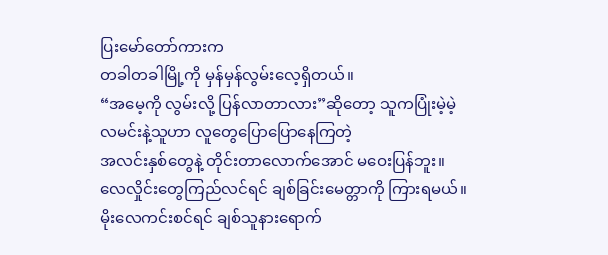ပြးမော်တော်ကားက
တခါတခါမြို့ကို မှန်မှန်လွမ်းလေ့ရှိတယ်။
“အမေ့ကို လွမ်းလို့ ပြန်လာတာလား”ဆိုတော့ သူကပြုံးမဲ့မဲ့
လမင်းနဲ့သူဟာ လူတွေပြောပြောနေကြတဲ့
အလင်းနှစ်တွေနဲ့ တိုင်းတာလောက်အောင် မဝေးပြန်ဘူး။
လေလှိုင်းတွေကြည်လင်ရင် ချစ်ခြင်းမေတ္တာကို ကြားရမယ်။
မိုးလေကင်းစင်ရင် ချစ်သူနားရောက်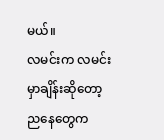မယ်။
လမင်းက လမင်းမှာချိန်းဆိုတော့
ညနေတွေက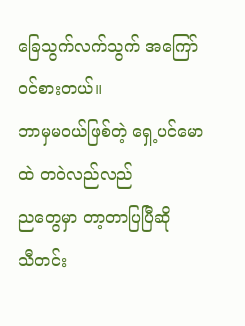ခြေသွက်လက်သွက် အကြော်ဝင်စားတယ်။
ဘာမှမဝယ်ဖြစ်တဲ့ ရှေ့ပင်မောထဲ တဝဲလည်လည်
ညတွေမှာ တာ့တာပြပြီဆို
သီတင်း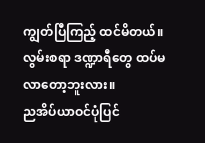ကျွတ်ပြီကြည့် ထင်မိတယ်။
လွမ်းစရာ ဒဏ္ဍာရီတွေ ထပ်မလာတော့ဘူးလား။
ညအိပ်ယာဝင်ပုံပြင်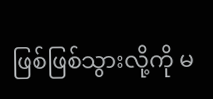ဖြစ်ဖြစ်သွားလို့ကို မ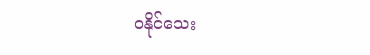ဝနိုင်သေး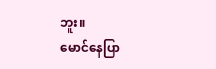ဘူး။
မောင်နေပြာ